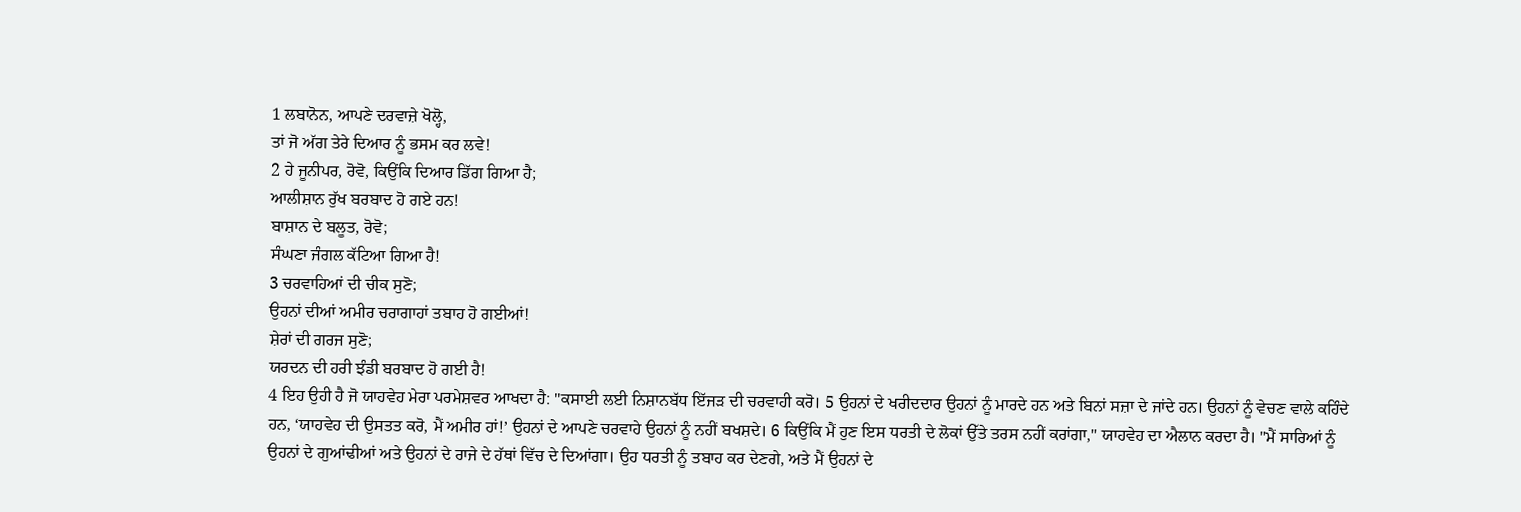1 ਲਬਾਨੋਨ, ਆਪਣੇ ਦਰਵਾਜ਼ੇ ਖੋਲ੍ਹੋ,
ਤਾਂ ਜੋ ਅੱਗ ਤੇਰੇ ਦਿਆਰ ਨੂੰ ਭਸਮ ਕਰ ਲਵੇ!
2 ਹੇ ਜੂਨੀਪਰ, ਰੋਵੋ, ਕਿਉਂਕਿ ਦਿਆਰ ਡਿੱਗ ਗਿਆ ਹੈ;
ਆਲੀਸ਼ਾਨ ਰੁੱਖ ਬਰਬਾਦ ਹੋ ਗਏ ਹਨ!
ਬਾਸ਼ਾਨ ਦੇ ਬਲੂਤ, ਰੋਵੋ;
ਸੰਘਣਾ ਜੰਗਲ ਕੱਟਿਆ ਗਿਆ ਹੈ!
3 ਚਰਵਾਹਿਆਂ ਦੀ ਚੀਕ ਸੁਣੋ;
ਉਹਨਾਂ ਦੀਆਂ ਅਮੀਰ ਚਰਾਗਾਹਾਂ ਤਬਾਹ ਹੋ ਗਈਆਂ!
ਸ਼ੇਰਾਂ ਦੀ ਗਰਜ ਸੁਣੋ;
ਯਰਦਨ ਦੀ ਹਰੀ ਝੰਡੀ ਬਰਬਾਦ ਹੋ ਗਈ ਹੈ!
4 ਇਹ ਉਹੀ ਹੈ ਜੋ ਯਾਹਵੇਹ ਮੇਰਾ ਪਰਮੇਸ਼ਵਰ ਆਖਦਾ ਹੈ: "ਕਸਾਈ ਲਈ ਨਿਸ਼ਾਨਬੱਧ ਇੱਜੜ ਦੀ ਚਰਵਾਹੀ ਕਰੋ। 5 ਉਹਨਾਂ ਦੇ ਖਰੀਦਦਾਰ ਉਹਨਾਂ ਨੂੰ ਮਾਰਦੇ ਹਨ ਅਤੇ ਬਿਨਾਂ ਸਜ਼ਾ ਦੇ ਜਾਂਦੇ ਹਨ। ਉਹਨਾਂ ਨੂੰ ਵੇਚਣ ਵਾਲੇ ਕਹਿੰਦੇ ਹਨ, ‘ਯਾਹਵੇਹ ਦੀ ਉਸਤਤ ਕਰੋ, ਮੈਂ ਅਮੀਰ ਹਾਂ!’ ਉਹਨਾਂ ਦੇ ਆਪਣੇ ਚਰਵਾਹੇ ਉਹਨਾਂ ਨੂੰ ਨਹੀਂ ਬਖਸ਼ਦੇ। 6 ਕਿਉਂਕਿ ਮੈਂ ਹੁਣ ਇਸ ਧਰਤੀ ਦੇ ਲੋਕਾਂ ਉੱਤੇ ਤਰਸ ਨਹੀਂ ਕਰਾਂਗਾ," ਯਾਹਵੇਹ ਦਾ ਐਲਾਨ ਕਰਦਾ ਹੈ। "ਮੈਂ ਸਾਰਿਆਂ ਨੂੰ ਉਹਨਾਂ ਦੇ ਗੁਆਂਢੀਆਂ ਅਤੇ ਉਹਨਾਂ ਦੇ ਰਾਜੇ ਦੇ ਹੱਥਾਂ ਵਿੱਚ ਦੇ ਦਿਆਂਗਾ। ਉਹ ਧਰਤੀ ਨੂੰ ਤਬਾਹ ਕਰ ਦੇਣਗੇ, ਅਤੇ ਮੈਂ ਉਹਨਾਂ ਦੇ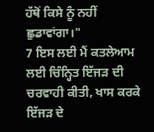ਹੱਥੋਂ ਕਿਸੇ ਨੂੰ ਨਹੀਂ ਛੁਡਾਵਾਂਗਾ।"
7 ਇਸ ਲਈ ਮੈਂ ਕਤਲੇਆਮ ਲਈ ਚਿੰਨ੍ਹਿਤ ਇੱਜੜ ਦੀ ਚਰਵਾਹੀ ਕੀਤੀ, ਖਾਸ ਕਰਕੇ ਇੱਜੜ ਦੇ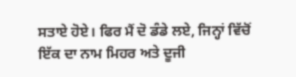ਸਤਾਏ ਹੋਏ। ਫਿਰ ਮੈਂ ਦੋ ਡੰਡੇ ਲਏ, ਜਿਨ੍ਹਾਂ ਵਿੱਚੋਂ ਇੱਕ ਦਾ ਨਾਮ ਮਿਹਰ ਅਤੇ ਦੂਜੀ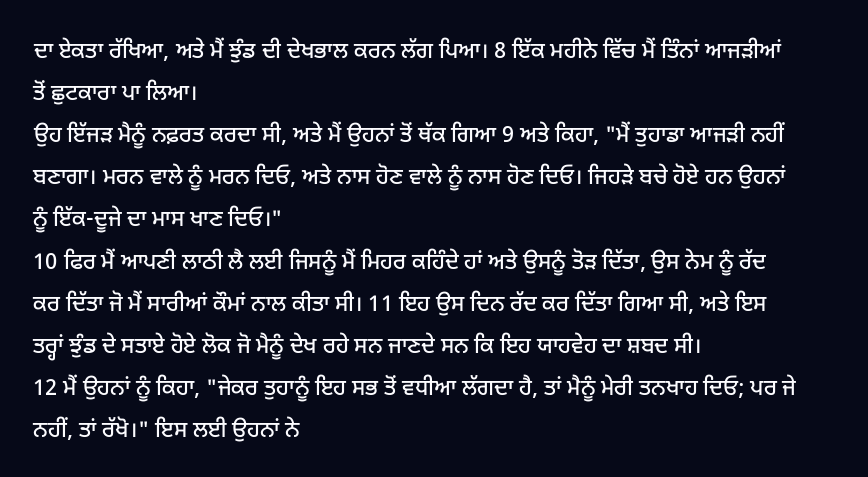ਦਾ ਏਕਤਾ ਰੱਖਿਆ, ਅਤੇ ਮੈਂ ਝੁੰਡ ਦੀ ਦੇਖਭਾਲ ਕਰਨ ਲੱਗ ਪਿਆ। 8 ਇੱਕ ਮਹੀਨੇ ਵਿੱਚ ਮੈਂ ਤਿੰਨਾਂ ਆਜੜੀਆਂ ਤੋਂ ਛੁਟਕਾਰਾ ਪਾ ਲਿਆ।
ਉਹ ਇੱਜੜ ਮੈਨੂੰ ਨਫ਼ਰਤ ਕਰਦਾ ਸੀ, ਅਤੇ ਮੈਂ ਉਹਨਾਂ ਤੋਂ ਥੱਕ ਗਿਆ 9 ਅਤੇ ਕਿਹਾ, "ਮੈਂ ਤੁਹਾਡਾ ਆਜੜੀ ਨਹੀਂ ਬਣਾਗਾ। ਮਰਨ ਵਾਲੇ ਨੂੰ ਮਰਨ ਦਿਓ, ਅਤੇ ਨਾਸ ਹੋਣ ਵਾਲੇ ਨੂੰ ਨਾਸ ਹੋਣ ਦਿਓ। ਜਿਹੜੇ ਬਚੇ ਹੋਏ ਹਨ ਉਹਨਾਂ ਨੂੰ ਇੱਕ-ਦੂਜੇ ਦਾ ਮਾਸ ਖਾਣ ਦਿਓ।"
10 ਫਿਰ ਮੈਂ ਆਪਣੀ ਲਾਠੀ ਲੈ ਲਈ ਜਿਸਨੂੰ ਮੈਂ ਮਿਹਰ ਕਹਿੰਦੇ ਹਾਂ ਅਤੇ ਉਸਨੂੰ ਤੋੜ ਦਿੱਤਾ, ਉਸ ਨੇਮ ਨੂੰ ਰੱਦ ਕਰ ਦਿੱਤਾ ਜੋ ਮੈਂ ਸਾਰੀਆਂ ਕੌਮਾਂ ਨਾਲ ਕੀਤਾ ਸੀ। 11 ਇਹ ਉਸ ਦਿਨ ਰੱਦ ਕਰ ਦਿੱਤਾ ਗਿਆ ਸੀ, ਅਤੇ ਇਸ ਤਰ੍ਹਾਂ ਝੁੰਡ ਦੇ ਸਤਾਏ ਹੋਏ ਲੋਕ ਜੋ ਮੈਨੂੰ ਦੇਖ ਰਹੇ ਸਨ ਜਾਣਦੇ ਸਨ ਕਿ ਇਹ ਯਾਹਵੇਹ ਦਾ ਸ਼ਬਦ ਸੀ।
12 ਮੈਂ ਉਹਨਾਂ ਨੂੰ ਕਿਹਾ, "ਜੇਕਰ ਤੁਹਾਨੂੰ ਇਹ ਸਭ ਤੋਂ ਵਧੀਆ ਲੱਗਦਾ ਹੈ, ਤਾਂ ਮੈਨੂੰ ਮੇਰੀ ਤਨਖਾਹ ਦਿਓ; ਪਰ ਜੇ ਨਹੀਂ, ਤਾਂ ਰੱਖੋ।" ਇਸ ਲਈ ਉਹਨਾਂ ਨੇ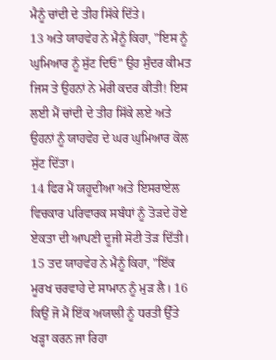ਮੈਨੂੰ ਚਾਂਦੀ ਦੇ ਤੀਹ ਸਿੱਕੇ ਦਿੱਤੇ।
13 ਅਤੇ ਯਾਹਵੇਹ ਨੇ ਮੈਨੂੰ ਕਿਹਾ, "ਇਸ ਨੂੰ ਘੁਮਿਆਰ ਨੂੰ ਸੁੱਟ ਦਿਓ" ਉਹ ਸੁੰਦਰ ਕੀਮਤ ਜਿਸ ਤੇ ਉਹਨਾਂ ਨੇ ਮੇਰੀ ਕਦਰ ਕੀਤੀ! ਇਸ ਲਈ ਮੈਂ ਚਾਂਦੀ ਦੇ ਤੀਹ ਸਿੱਕੇ ਲਏ ਅਤੇ ਉਹਨਾਂ ਨੂੰ ਯਾਹਵੇਹ ਦੇ ਘਰ ਘੁਮਿਆਰ ਕੋਲ ਸੁੱਟ ਦਿੱਤਾ।
14 ਫਿਰ ਮੈਂ ਯਹੂਦੀਆ ਅਤੇ ਇਸਰਾਏਲ ਵਿਚਕਾਰ ਪਰਿਵਾਰਕ ਸਬੰਧਾਂ ਨੂੰ ਤੋੜਦੇ ਹੋਏ ਏਕਤਾ ਦੀ ਆਪਣੀ ਦੂਜੀ ਸੋਟੀ ਤੋੜ ਦਿੱਤੀ।
15 ਤਦ ਯਾਹਵੇਹ ਨੇ ਮੈਨੂੰ ਕਿਹਾ, "ਇੱਕ ਮੂਰਖ ਚਰਵਾਹੇ ਦੇ ਸਾਮਾਨ ਨੂੰ ਮੁੜ ਲੈ। 16 ਕਿਉਂ ਜੋ ਮੈਂ ਇੱਕ ਅਯਾਲੀ ਨੂੰ ਧਰਤੀ ਉੱਤੇ ਖੜ੍ਹਾ ਕਰਨ ਜਾ ਰਿਹਾ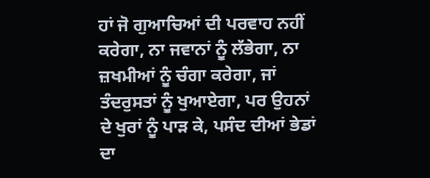ਹਾਂ ਜੋ ਗੁਆਚਿਆਂ ਦੀ ਪਰਵਾਹ ਨਹੀਂ ਕਰੇਗਾ, ਨਾ ਜਵਾਨਾਂ ਨੂੰ ਲੱਭੇਗਾ, ਨਾ ਜ਼ਖਮੀਆਂ ਨੂੰ ਚੰਗਾ ਕਰੇਗਾ, ਜਾਂ ਤੰਦਰੁਸਤਾਂ ਨੂੰ ਖੁਆਏਗਾ, ਪਰ ਉਹਨਾਂ ਦੇ ਖੁਰਾਂ ਨੂੰ ਪਾੜ ਕੇ, ਪਸੰਦ ਦੀਆਂ ਭੇਡਾਂ ਦਾ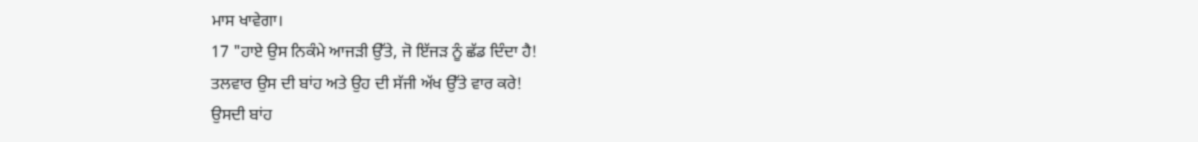ਮਾਸ ਖਾਵੇਗਾ।
17 "ਹਾਏ ਉਸ ਨਿਕੰਮੇ ਆਜੜੀ ਉੱਤੇ, ਜੋ ਇੱਜੜ ਨੂੰ ਛੱਡ ਦਿੰਦਾ ਹੈ!
ਤਲਵਾਰ ਉਸ ਦੀ ਬਾਂਹ ਅਤੇ ਉਹ ਦੀ ਸੱਜੀ ਅੱਖ ਉੱਤੇ ਵਾਰ ਕਰੇ!
ਉਸਦੀ ਬਾਂਹ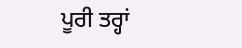ਪੂਰੀ ਤਰ੍ਹਾਂ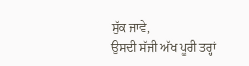ਸੁੱਕ ਜਾਵੇ,
ਉਸਦੀ ਸੱਜੀ ਅੱਖ ਪੂਰੀ ਤਰ੍ਹਾਂ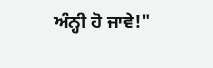ਅੰਨ੍ਹੀ ਹੋ ਜਾਵੇ!"